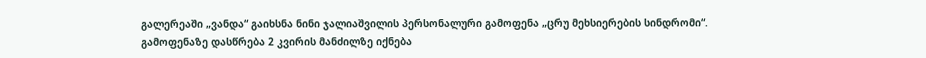გალერეაში „ვანდა“ გაიხსნა ნინი ჯალიაშვილის პერსონალური გამოფენა „ცრუ მეხსიერების სინდრომი“.
გამოფენაზე დასწრება 2 კვირის მანძილზე იქნება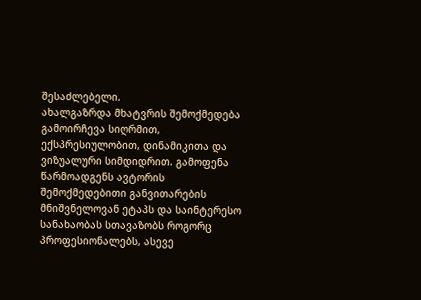შესაძლებელი.
ახალგაზრდა მხატვრის შემოქმედება გამოირჩევა სიღრმით, ექსპრესიულობით, დინამიკითა და ვიზუალური სიმდიდრით. გამოფენა წარმოადგენს ავტორის შემოქმედებითი განვითარების მნიშვნელოვან ეტაპს და საინტერესო სანახაობას სთავაზობს როგორც პროფესიონალებს, ასევე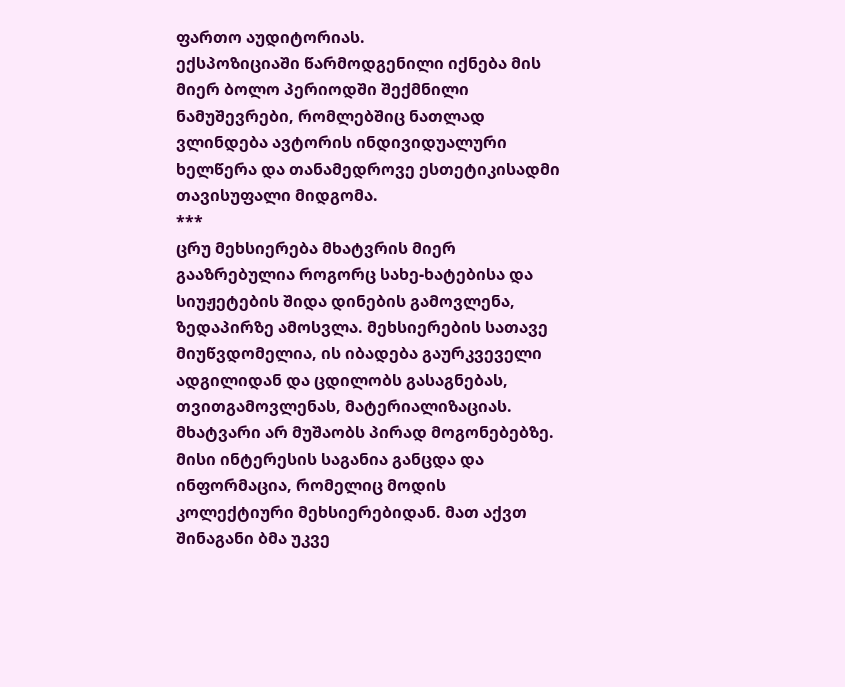ფართო აუდიტორიას.
ექსპოზიციაში წარმოდგენილი იქნება მის მიერ ბოლო პერიოდში შექმნილი ნამუშევრები, რომლებშიც ნათლად ვლინდება ავტორის ინდივიდუალური ხელწერა და თანამედროვე ესთეტიკისადმი თავისუფალი მიდგომა.
***
ცრუ მეხსიერება მხატვრის მიერ გააზრებულია როგორც სახე-ხატებისა და სიუჟეტების შიდა დინების გამოვლენა, ზედაპირზე ამოსვლა. მეხსიერების სათავე მიუწვდომელია, ის იბადება გაურკვეველი ადგილიდან და ცდილობს გასაგნებას, თვითგამოვლენას, მატერიალიზაციას.
მხატვარი არ მუშაობს პირად მოგონებებზე. მისი ინტერესის საგანია განცდა და ინფორმაცია, რომელიც მოდის კოლექტიური მეხსიერებიდან. მათ აქვთ შინაგანი ბმა უკვე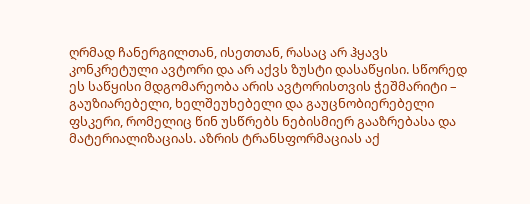ღრმად ჩანერგილთან, ისეთთან, რასაც არ ჰყავს კონკრეტული ავტორი და არ აქვს ზუსტი დასაწყისი. სწორედ ეს საწყისი მდგომარეობა არის ავტორისთვის ჭეშმარიტი – გაუზიარებელი, ხელშეუხებელი და გაუცნობიერებელი ფსკერი, რომელიც წინ უსწრებს ნებისმიერ გააზრებასა და მატერიალიზაციას. აზრის ტრანსფორმაციას აქ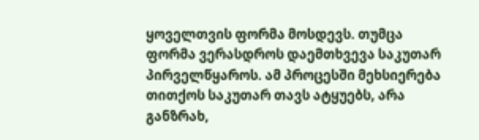ყოველთვის ფორმა მოსდევს. თუმცა ფორმა ვერასდროს დაემთხვევა საკუთარ პირველწყაროს. ამ პროცესში მეხსიერება თითქოს საკუთარ თავს ატყუებს, არა განზრახ,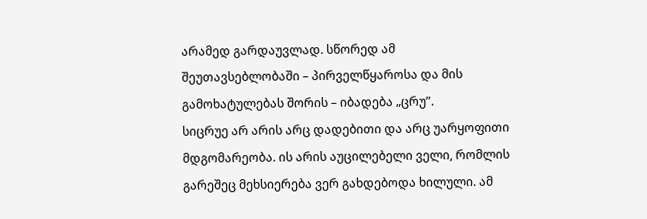არამედ გარდაუვლად. სწორედ ამ შეუთავსებლობაში – პირველწყაროსა და მის გამოხატულებას შორის – იბადება „ცრუ”.
სიცრუე არ არის არც დადებითი და არც უარყოფითი მდგომარეობა. ის არის აუცილებელი ველი, რომლის გარეშეც მეხსიერება ვერ გახდებოდა ხილული. ამ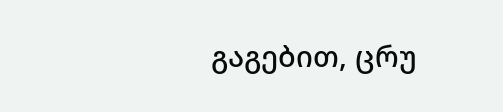გაგებით, ცრუ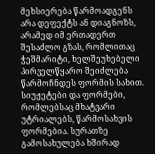მეხსიერება წარმოადგენს არა დეფექტს ან დიაგნოზს, არამედ იმ ერთადერთ შესაძლო გზას, რომლითაც ჭეშმარიტი, ხელშეუხებელი პირველწყარო შეიძლება წარმოჩნდეს ფორმის სახით.
სიუჟეტები და ფორმები, რომლებსაც მხატვარი უტრიალებს, წარმოსახვის ფორმებია. სურათზე გამოსახულება ხშირად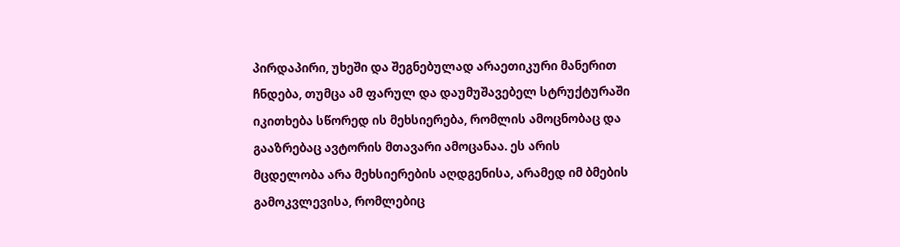პირდაპირი, უხეში და შეგნებულად არაეთიკური მანერით ჩნდება, თუმცა ამ ფარულ და დაუმუშავებელ სტრუქტურაში იკითხება სწორედ ის მეხსიერება, რომლის ამოცნობაც და გააზრებაც ავტორის მთავარი ამოცანაა. ეს არის მცდელობა არა მეხსიერების აღდგენისა, არამედ იმ ბმების გამოკვლევისა, რომლებიც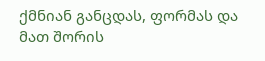ქმნიან განცდას, ფორმას და მათ შორის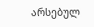არსებულ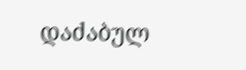დაძაბულ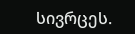სივრცეს.